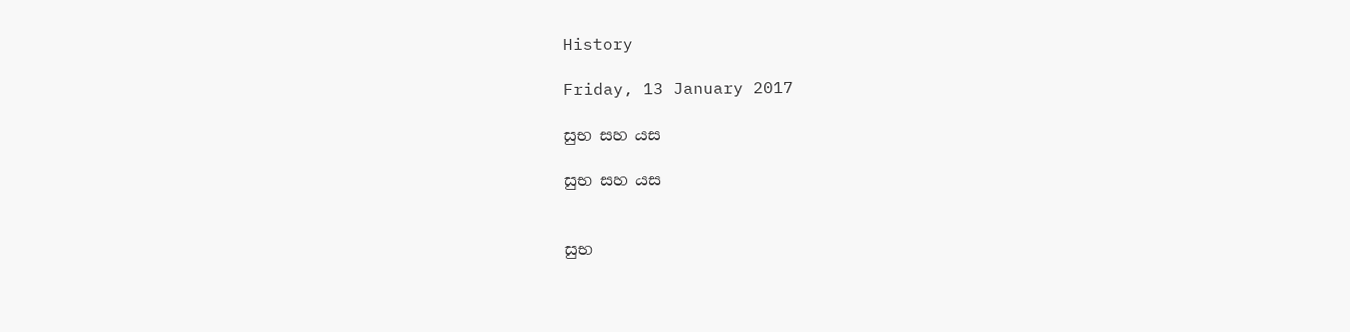History

Friday, 13 January 2017

සුභ සහ යස

සුභ සහ යස


සුභ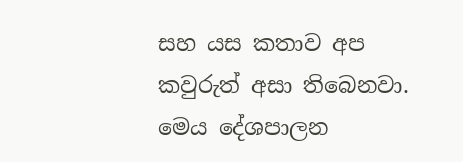සහ යස කතාව අප කවුරුත් අසා තිබෙනවා. මෙය දේශපාලන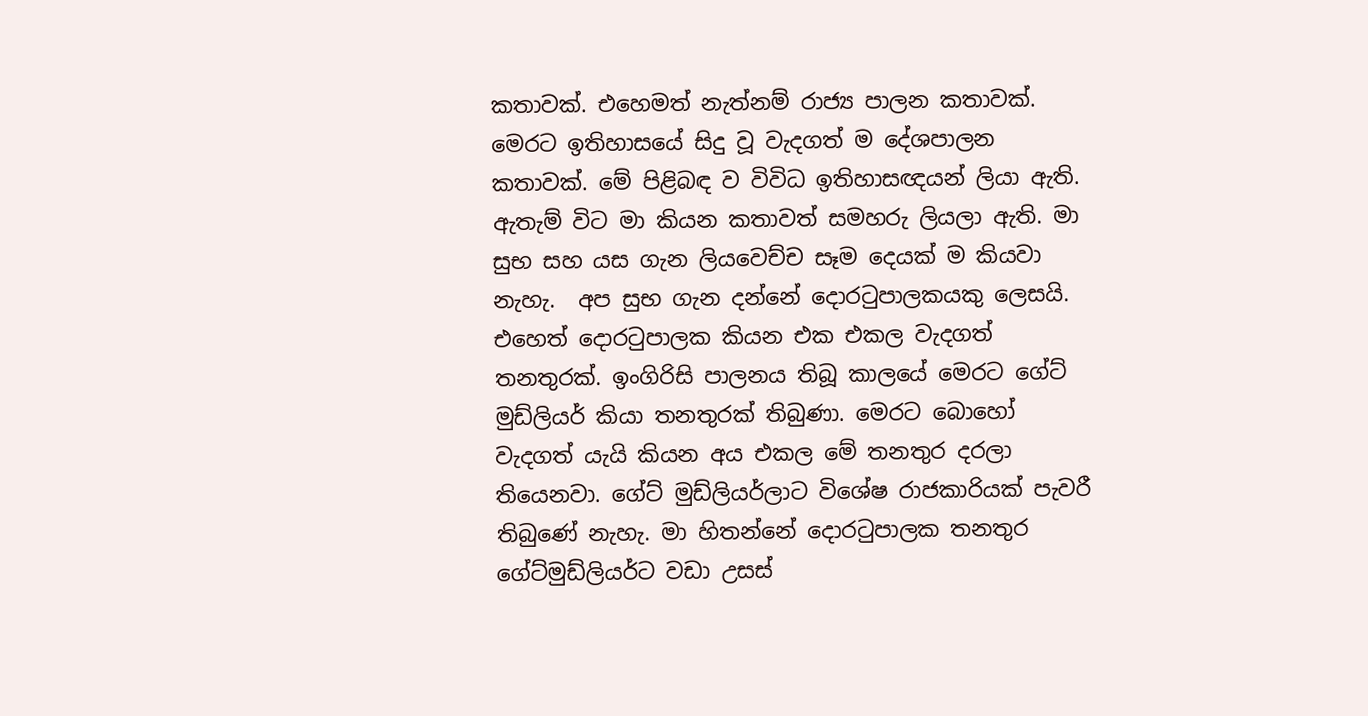කතාවක්. එහෙමත් නැත්නම් රාජ්‍ය පාලන කතාවක්. මෙරට ඉතිහාසයේ සිදු වූ වැදගත් ම දේශපාලන කතාවක්. මේ පිළිබඳ ව විවිධ ඉතිහාසඥයන් ලියා ඇති. ඇතැම් විට මා කියන කතාවත් සමහරු ලියලා ඇති. මා සුභ සහ යස ගැන ලියවෙච්ච සෑම දෙයක් ම කියවා නැහැ.  අප සුභ ගැන දන්නේ දොරටුපාලකයකු ලෙසයි. එහෙත් දොරටුපාලක කියන එක එකල වැදගත් තනතුරක්. ඉංගිරිසි පාලනය තිබූ කාලයේ මෙරට ගේට් මුඩ්ලියර් කියා තනතුරක් තිබුණා. මෙරට බොහෝ වැදගත් යැයි කියන අය එකල මේ තනතුර දරලා තියෙනවා. ගේට් මුඩ්ලියර්ලාට විශේෂ රාජකාරියක් පැවරී තිබුණේ නැහැ. මා හිතන්නේ දොරටුපාලක තනතුර ගේට්මුඩ්ලියර්ට වඩා උසස්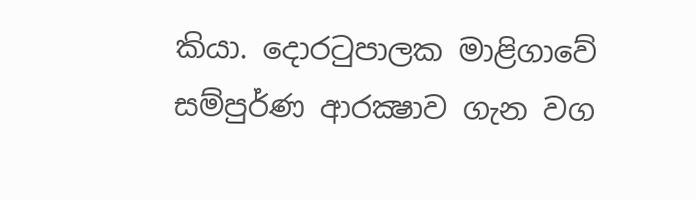කියා. දොරටුපාලක මාළිගාවේ සම්පුර්ණ ආරක්‍ෂාව ගැන වග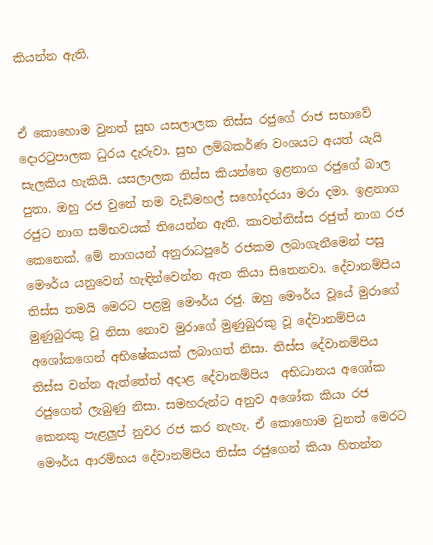කියන්න ඇති.


ඒ කොහොම වුනත් සුභ යසලාලක තිස්ස රජුගේ රාජ සභාවේ දොරටුපාලක ධුරය දැරුවා. සුභ ලම්බකර්ණ වංශයට අයත් යැයි සැලකිය හැකියි. යසලාලක තිස්ස කියන්නෙ ඉළනාග රජුගේ බාල පුතා. ඔහු රජ වුනේ තම වැඩිමහල් සහෝදරයා මරා දමා. ඉළනාග රජුට නාග සම්භවයක් තියෙන්න ඇති. කාවන්තිස්ස රජුත් නාග රජ කෙනෙක්. මේ නාගයන් අනුරාධපුරේ රජකම ලබාගැනීමෙන් පසු මෞර්ය යනුවෙන් හැඳින්වෙන්න ඇත කියා සිතෙනවා. දේවානම්පිය තිස්ස තමයි මෙරට පළමු මෞර්ය රජු. ඔහු මෞර්ය වූයේ මුරාගේ මුණුබුරකු වූ නිසා නොව මුරාගේ මුණුබුරකු වූ දේවානම්පිය අශෝකගෙන් අභිෂේකයක් ලබාගත් නිසා. තිස්ස දේවානම්පිය තිස්ස වන්න ඇත්තේත් අදාළ දේවානම්පිය  අභිධානය අශෝක රජුගෙන් ලැබුණු නිසා. සමහරුන්ට අනුව අශෝක කියා රජ කෙනකු පැළලුප් නුවර රජ කර නැහැ. ඒ කොහොම වුනත් මෙරට මෞර්ය ආරම්භය දේවානම්පිය තිස්ස රජුගෙන් කියා හිතන්න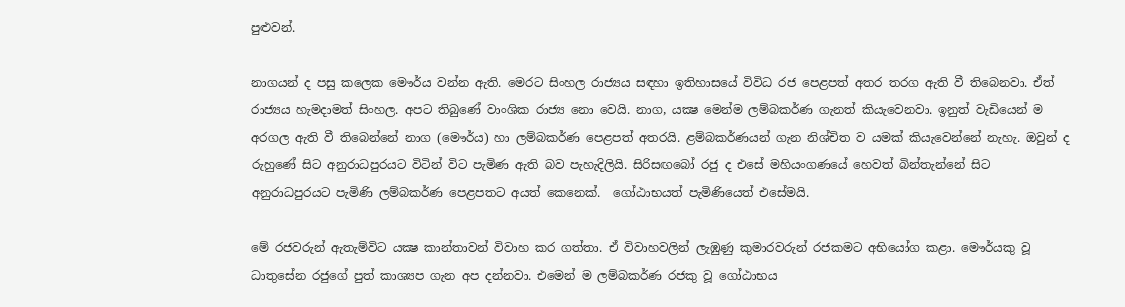පුළුවන්.

නාගයන් ද පසු කලෙක මෞර්ය වන්න ඇති. මෙරට සිංහල රාජ්‍යය සඳහා ඉතිහාසයේ විවිධ රජ පෙළපත් අතර තරග ඇති වී තිබෙනවා. ඒත් රාජ්‍යය හැමදාමත් සිංහල. අපට තිබුණේ වාංශික රාජ්‍ය නො වෙයි. නාග, යක්‍ෂ මෙන්ම ලම්බකර්ණ ගැනත් කියැවෙනවා. ඉනුත් වැඩියෙන් ම අරගල ඇති වී තිබෙන්නේ නාග (මෞර්ය) හා ලම්බකර්ණ පෙළපත් අතරයි. ළම්බකර්ණයන් ගැන නිශ්චිත ව යමක් කියැවෙන්නේ නැහැ. ඔවුන් ද රුහුණේ සිට අනුරාධපුරයට විටින් විට පැමිණ ඇති බව පැහැදිලියි. සිරිසඟබෝ රජු ද එසේ මහියංගණයේ හෙවත් බින්තැන්නේ සිට අනුරාධපුරයට පැමිණි ලම්බකර්ණ පෙළපතට අයත් කෙනෙක්.  ගෝඨාභයත් පැමිණියෙත් එසේමයි.

මේ රජවරුන් ඇතැම්විට යක්‍ෂ කාන්තාවන් විවාහ කර ගත්තා. ඒ විවාහවලින් ලැඹුණු කුමාරවරුන් රජකමට අභියෝග කළා. මෞර්යකු වූ ධාතුසේන රජුගේ පුත් කාශ්‍යප ගැන අප දන්නවා. එමෙන් ම ලම්බකර්ණ රජකු වූ ගෝඨාභය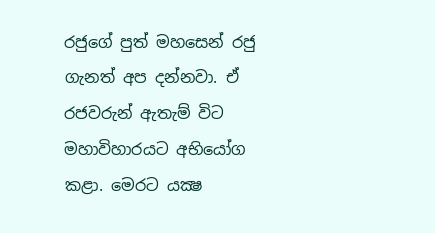රජුගේ පුත් මහසෙන් රජු ගැනත් අප දන්නවා. ඒ රජවරුන් ඇතැම් විට මහාවිහාරයට අභියෝග කළා. මෙරට යක්‍ෂ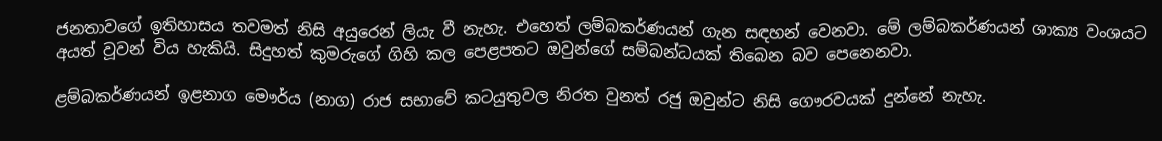ජනතාවගේ ඉතිහාසය තවමත් නිසි අයුරෙන් ලියැ වී නැහැ. එහෙත් ලම්බකර්ණයන් ගැන සඳහන් වෙනවා. මේ ලම්බකර්ණයන් ශාක්‍ය වංශයට අයත් වූවන් විය හැකියි. සිදුහත් කුමරුගේ ගිහි කල පෙළපතට ඔවුන්ගේ සම්බන්ධයක් තිබෙන බව පෙනෙනවා.

ළම්බකර්ණයන් ඉළනාග මෞර්ය (නාග) රාජ සභාවේ කටයුතුවල නිරත වුනත් රජු ඔවුන්ට නිසි ගෞරවයක් දුන්නේ නැහැ.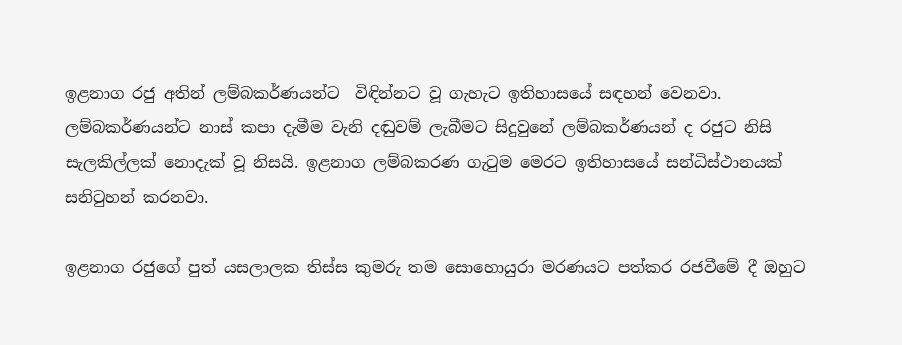ඉළනාග රජු අතින් ලම්බකර්ණයන්ට  විඳින්නට වූ ගැහැට ඉතිහාසයේ සඳහන් වෙනවා. ලම්බකර්ණයන්ට නාස් කපා දැමීම වැනි දඬුවම් ලැබීමට සිදුවුනේ ලම්බකර්ණයන් ද රජුට නිසි සැලකිල්ලක් නොදැක් වූ නිසයි. ඉළනාග ලම්බකරණ ගැටුම මෙරට ඉතිහාසයේ සන්ධිස්ථානයක් සනිටුහන් කරනවා.

ඉළනාග රජුගේ පුත් යසලාලක තිස්ස කුමරු තම සොහොයුරා මරණයට පත්කර රජවීමේ දී ඔහුට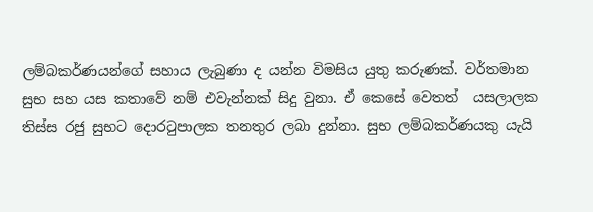ලම්බකර්ණයන්ගේ සහාය ලැබුණා ද යන්න විමසිය යුතු කරුණක්. වර්තමාන සුභ සහ යස කතාවේ නම් එවැන්නක් සිදු වුනා. ඒ කෙසේ වෙතත්  යසලාලක තිස්ස රජු සුභට දොරටුපාලක තනතුර ලබා දුන්නා. සුභ ලම්බකර්ණයකු යැයි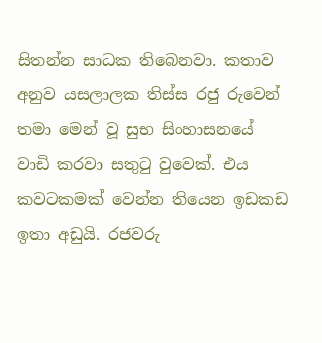සිතන්න සාධක තිබෙනවා. කතාව අනුව යසලාලක තිස්ස රජු රුවෙන් තමා මෙන් වූ සුභ සිංහාසනයේ වාඩි කරවා සතුටු වුවෙක්. එය කවටකමක් වෙන්න තියෙන ඉඩකඩ ඉතා අඩුයි. රජවරු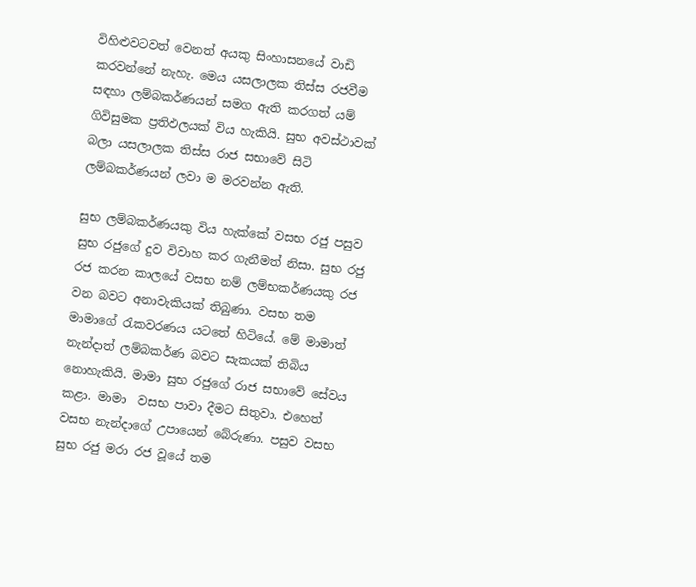විහිළුවටවත් වෙනත් අයකු සිංහාසනයේ වාඩි කරවන්නේ නැහැ. මෙය යසලාලක තිස්ස රජවීම සඳහා ලම්බකර්ණයන් සමග ඇති කරගත් යම් ගිවිසුමක ප්‍රතිඵලයක් විය හැකියි. සුභ අවස්ථාවක් බලා යසලාලක තිස්ස රාජ සභාවේ සිටි ලම්බකර්ණයන් ලවා ම මරවන්න ඇති.

සුභ ලම්බකර්ණයකු විය හැක්කේ වසභ රජු පසුව සුභ රජුගේ දුව විවාහ කර ගැනීමත් නිසා. සුභ රජු රජ කරන කාලයේ වසභ නම් ලම්භකර්ණයකු රජ වන බවට අනාවැකියක් තිබුණා. වසභ තම මාමාගේ රැකවරණය යටතේ හිටියේ. මේ මාමාත් නැන්දාත් ලම්බකර්ණ බවට සැකයක් තිබිය නොහැකියි. මාමා සුභ රජුගේ රාජ සභාවේ සේවය කළා. මාමා  වසභ පාවා දීමට සිතුවා. එහෙත් වසභ නැන්දාගේ උපායෙන් බේරුණා. පසුව වසභ සුභ රජු මරා රජ වූයේ තම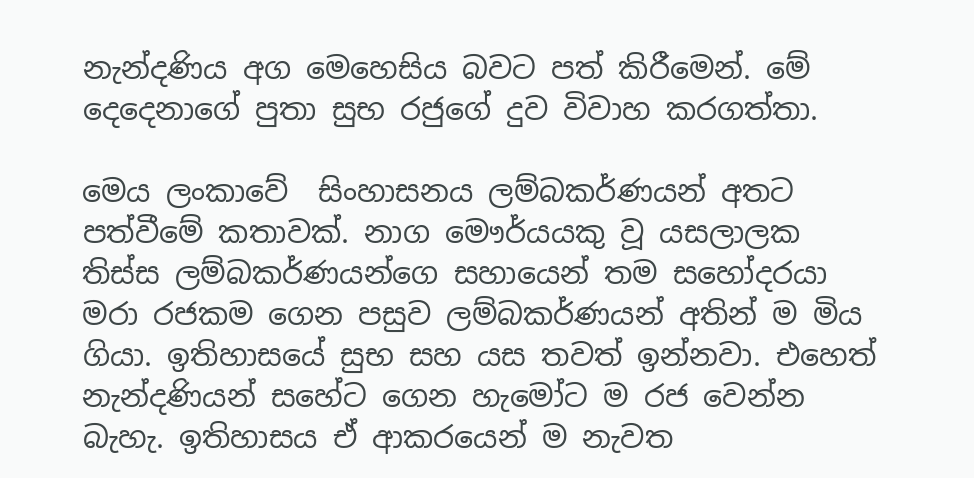නැන්දණිය අග මෙහෙසිය බවට පත් කිරීමෙන්. මේ දෙදෙනාගේ පුතා සුභ රජුගේ දුව විවාහ කරගත්තා.

මෙය ලංකාවේ  සිංහාසනය ලම්බකර්ණයන් අතට පත්වීමේ කතාවක්. නාග මෞර්යයකු වූ යසලාලක තිස්ස ලම්බකර්ණයන්ගෙ සහායෙන් තම සහෝදරයා මරා රජකම ගෙන පසුව ලම්බකර්ණයන් අතින් ම මිය ගියා. ඉතිහාසයේ සුභ සහ යස තවත් ඉන්නවා. එහෙත් නැන්දණියන් සහේට ගෙන හැමෝට ම රජ වෙන්න බැහැ. ඉතිහාසය ඒ ආකරයෙන් ම නැවත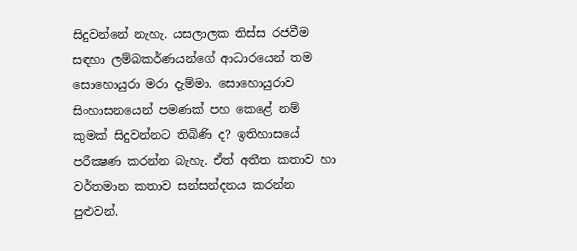සිදුවන්නේ නැහැ. යසලාලක තිස්ස රජවීම සඳහා ලම්බකර්ණයන්ගේ ආධාරයෙන් තම සොහොයුරා මරා දැම්මා. සොහොයුරාව සිංහාසනයෙන් පමණක් පහ කෙළේ නම් කුමක් සිදුවන්නට තිබිණි ද? ඉතිහාසයේ පරීක්‍ෂණ කරන්න බැහැ. ඒත් අතීත කතාව හා වර්තමාන කතාව සන්සන්දනය කරන්න  පුළුවන්.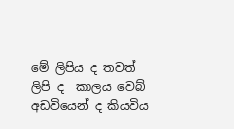මේ ලිපිය ද තවත් ලිපි ද  කාලය වෙබ් අඩවියෙන් ද කියවිය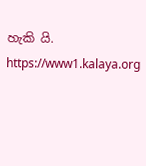හැකි යි.
https://www1.kalaya.org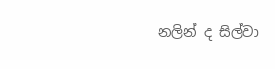නලින් ද සිල්වා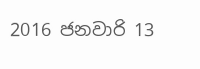2016 ජනවාරි 13